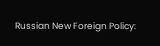Russian New Foreign Policy: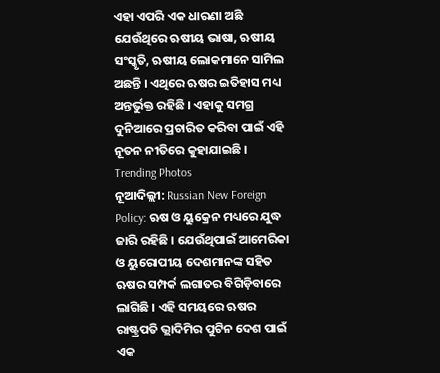ଏହା ଏପରି ଏକ ଧାରଣା ଅଛି ଯେଉଁଥିରେ ଋଷୀୟ ଭାଷା, ଋଷୀୟ ସଂସ୍କୃତି, ଋଷୀୟ ଲୋକମାନେ ସାମିଲ ଅଛନ୍ତି । ଏଥିରେ ଋଷର ଇତିହାସ ମଧ୍ୟ ଅନ୍ତର୍ଭୁକ୍ତ ରହିଛି । ଏହାକୁ ସମଗ୍ର ଦୁନିଆରେ ପ୍ରଚାରିତ କରିବା ପାଇଁ ଏହି ନୂତନ ନୀତିରେ କୁହାଯାଇଛି ।
Trending Photos
ନୂଆଦିଲ୍ଲୀ: Russian New Foreign Policy: ଋଷ ଓ ୟୁକ୍ରେନ ମଧ୍ୟରେ ଯୁଦ୍ଧ ଜାରି ରହିଛି । ଯେଉଁଥିପାଇଁ ଆମେରିକା ଓ ୟୁରୋପୀୟ ଦେଶମାନଙ୍କ ସହିତ ଋଷର ସମ୍ପର୍କ ଲଗାତର ବିଗିଡ଼ିବାରେ ଲାଗିଛି । ଏହି ସମୟରେ ଋଷର ରାଷ୍ଟ୍ରପତି ଭ୍ଲାଦିମିର ପୁଟିନ ଦେଶ ପାଇଁ ଏକ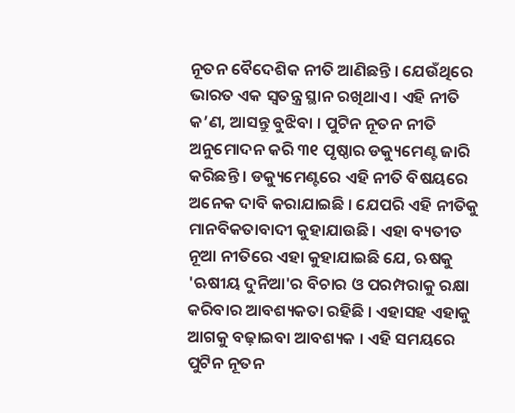ନୂତନ ବୈଦେଶିକ ନୀତି ଆଣିଛନ୍ତି । ଯେଉଁଥିରେ ଭାରତ ଏକ ସ୍ୱତନ୍ତ୍ର ସ୍ଥାନ ରଖିଥାଏ । ଏହି ନୀତି କ’ଣ, ଆସନ୍ତୁ ବୁଝିବା । ପୁଟିନ ନୂତନ ନୀତି ଅନୁମୋଦନ କରି ୩୧ ପୃଷ୍ଠାର ଡକ୍ୟୁମେଣ୍ଟ ଜାରି କରିଛନ୍ତି । ଡକ୍ୟୁମେଣ୍ଟରେ ଏହି ନୀତି ବିଷୟରେ ଅନେକ ଦାବି କରାଯାଇଛି । ଯେପରି ଏହି ନୀତିକୁ ମାନବିକତାବାଦୀ କୁହାଯାଉଛି । ଏହା ବ୍ୟତୀତ ନୂଆ ନୀତିରେ ଏହା କୁହାଯାଇଛି ଯେ, ଋଷକୁ 'ଋଷୀୟ ଦୁନିଆ'ର ବିଚାର ଓ ପରମ୍ପରାକୁ ରକ୍ଷା କରିବାର ଆବଶ୍ୟକତା ରହିଛି । ଏହାସହ ଏହାକୁ ଆଗକୁ ବଢ଼ାଇବା ଆବଶ୍ୟକ । ଏହି ସମୟରେ ପୁଟିନ ନୂତନ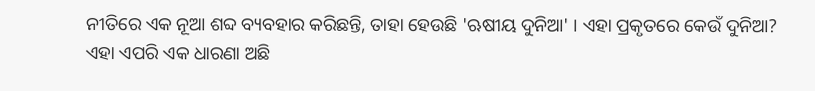ନୀତିରେ ଏକ ନୂଆ ଶବ୍ଦ ବ୍ୟବହାର କରିଛନ୍ତି, ତାହା ହେଉଛି 'ଋଷୀୟ ଦୁନିଆ' । ଏହା ପ୍ରକୃତରେ କେଉଁ ଦୁନିଆ?
ଏହା ଏପରି ଏକ ଧାରଣା ଅଛି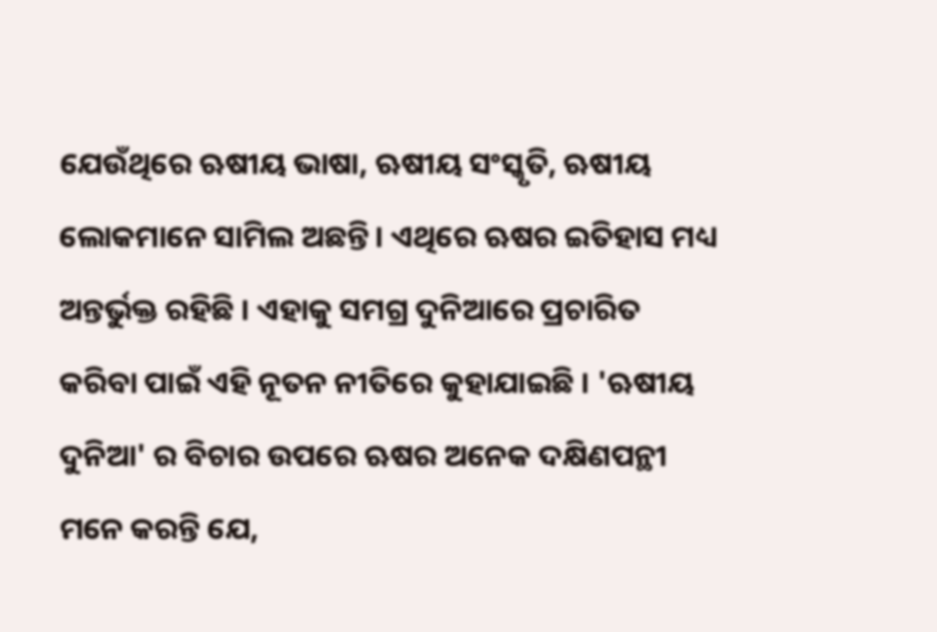ଯେଉଁଥିରେ ଋଷୀୟ ଭାଷା, ଋଷୀୟ ସଂସ୍କୃତି, ଋଷୀୟ ଲୋକମାନେ ସାମିଲ ଅଛନ୍ତି । ଏଥିରେ ଋଷର ଇତିହାସ ମଧ୍ୟ ଅନ୍ତର୍ଭୁକ୍ତ ରହିଛି । ଏହାକୁ ସମଗ୍ର ଦୁନିଆରେ ପ୍ରଚାରିତ କରିବା ପାଇଁ ଏହି ନୂତନ ନୀତିରେ କୁହାଯାଇଛି । 'ଋଷୀୟ ଦୁନିଆ' ର ବିଚାର ଉପରେ ଋଷର ଅନେକ ଦକ୍ଷିଣପନ୍ଥୀ ମନେ କରନ୍ତି ଯେ,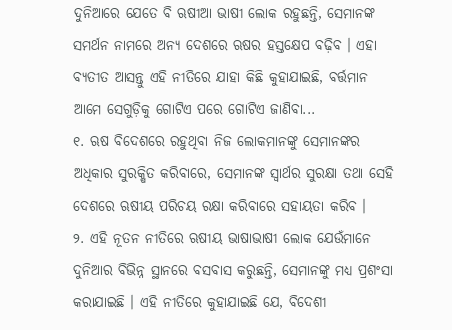ଦୁନିଆରେ ଯେତେ ବି ଋଷୀଆ ଭାଷୀ ଲୋକ ରହୁଛନ୍ତି, ସେମାନଙ୍କ ସମର୍ଥନ ନାମରେ ଅନ୍ୟ ଦେଶରେ ଋଷର ହସ୍ତକ୍ଷେପ ବଢ଼ିବ । ଏହା ବ୍ୟତୀତ ଆସନ୍ତୁ ଏହି ନୀତିରେ ଯାହା କିଛି କୁହାଯାଇଛି, ବର୍ତ୍ତମାନ ଆମେ ସେଗୁଡ଼ିକୁ ଗୋଟିଏ ପରେ ଗୋଟିଏ ଜାଣିବା...
୧. ଋଷ ବିଦେଶରେ ରହୁଥିବା ନିଜ ଲୋକମାନଙ୍କୁ ସେମାନଙ୍କର ଅଧିକାର ସୁରକ୍ଷିତ କରିବାରେ, ସେମାନଙ୍କ ସ୍ୱାର୍ଥର ସୁରକ୍ଷା ତଥା ସେହି ଦେଶରେ ଋଷୀୟ ପରିଚୟ ରକ୍ଷା କରିବାରେ ସହାୟତା କରିବ ।
୨. ଏହି ନୂତନ ନୀତିରେ ଋଷୀୟ ଭାଷାଭାଷୀ ଲୋକ ଯେଉଁମାନେ ଦୁନିଆର ବିଭିନ୍ନ ସ୍ଥାନରେ ବସବାସ କରୁଛନ୍ତି, ସେମାନଙ୍କୁ ମଧ୍ୟ ପ୍ରଶଂସା କରାଯାଇଛି । ଏହି ନୀତିରେ କୁହାଯାଇଛି ଯେ, ବିଦେଶୀ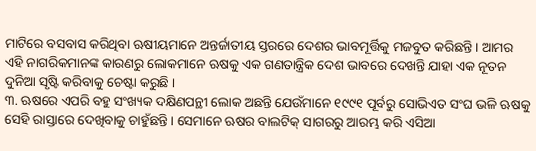ମାଟିରେ ବସବାସ କରିଥିବା ଋଷୀୟମାନେ ଅନ୍ତର୍ଜାତୀୟ ସ୍ତରରେ ଦେଶର ଭାବମୂର୍ତ୍ତିକୁ ମଜବୁତ କରିଛନ୍ତି । ଆମର ଏହି ନାଗରିକମାନଙ୍କ କାରଣରୁ ଲୋକମାନେ ଋଷକୁ ଏକ ଗଣତାନ୍ତ୍ରିକ ଦେଶ ଭାବରେ ଦେଖନ୍ତି ଯାହା ଏକ ନୂତନ ଦୁନିଆ ସୃଷ୍ଟି କରିବାକୁ ଚେଷ୍ଟା କରୁଛି ।
୩. ଋଷରେ ଏପରି ବହୁ ସଂଖ୍ୟକ ଦକ୍ଷିଣପନ୍ଥୀ ଲୋକ ଅଛନ୍ତି ଯେଉଁମାନେ ୧୯୯୧ ପୂର୍ବରୁ ସୋଭିଏତ ସଂଘ ଭଳି ଋଷକୁ ସେହି ରାସ୍ତାରେ ଦେଖିବାକୁ ଚାହୁଁଛନ୍ତି । ସେମାନେ ଋଷର ବାଲଟିକ୍ ସାଗରରୁ ଆରମ୍ଭ କରି ଏସିଆ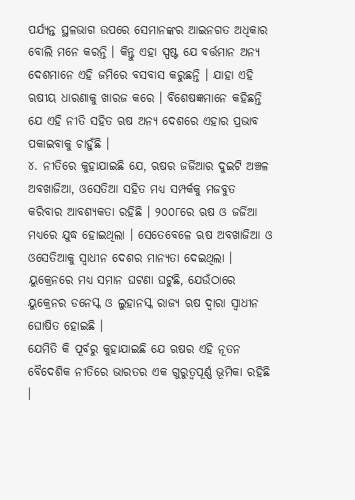ପର୍ଯ୍ୟନ୍ତ ସ୍ଥଳଭାଗ ଉପରେ ସେମାନଙ୍କର ଆଇନଗତ ଅଧିକାର ବୋଲି ମନେ କରନ୍ତି । କିନ୍ତୁ ଏହା ସ୍ପଷ୍ଟ ଯେ ବର୍ତ୍ତମାନ ଅନ୍ୟ ଦେଶମାନେ ଏହି ଜମିରେ ବସବାସ କରୁଛନ୍ତି । ଯାହା ଏହି ଋଷୀୟ ଧାରଣାକୁ ଖାରଜ କରେ । ବିଶେଷଜ୍ଞମାନେ କହିଛନ୍ତି ଯେ ଏହି ନୀତି ସହିତ ଋଷ ଅନ୍ୟ ଦେଶରେ ଏହାର ପ୍ରଭାବ ପକାଇବାକୁ ଚାହୁଁଛି ।
୪. ନୀତିରେ କୁହାଯାଇଛି ଯେ, ଋଷର ଜର୍ଜିଆର ଦୁଇଟି ଅଞ୍ଚଳ ଅବଖାଜିଆ, ଓସେତିଆ ସହିତ ମଧ୍ୟ ସମ୍ପର୍କକୁ ମଜବୁତ କରିବାର ଆବଶ୍ୟକତା ରହିଛି । ୨୦୦୮ରେ ଋଷ ଓ ଜର୍ଜିଆ ମଧ୍ୟରେ ଯୁଦ୍ଧ ହୋଇଥିଲା । ସେତେବେଳେ ଋଷ ଅବଖାଜିଆ ଓ ଓସେତିଆକୁ ସ୍ୱାଧୀନ ଦେଶର ମାନ୍ୟତା ଦେଇଥିଲା । ୟୁକ୍ରେନରେ ମଧ୍ୟ ସମାନ ଘଟଣା ଘଟୁଛି, ଯେଉଁଠାରେ ୟୁକ୍ରେନର ଡନେସ୍କ ଓ ଲୁହାନସ୍କ ରାଜ୍ୟ ଋଷ ଦ୍ୱାରା ସ୍ୱାଧୀନ ଘୋଷିତ ହୋଇଛି ।
ଯେମିତି କି ପୂର୍ବରୁ କୁହାଯାଇଛି ଯେ ଋଷର ଏହି ନୂତନ ବୈଦେଶିକ ନୀତିରେ ଭାରତର ଏକ ଗୁରୁତ୍ୱପୂର୍ଣ୍ଣ ଭୂମିକା ରହିଛି ।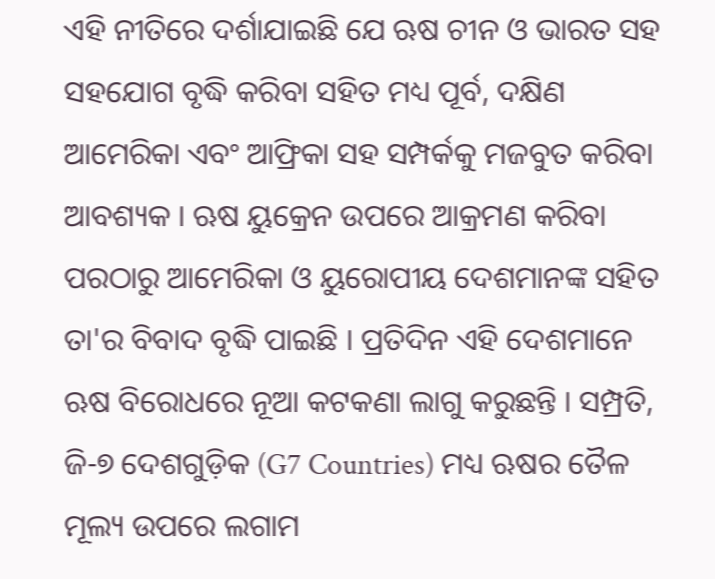ଏହି ନୀତିରେ ଦର୍ଶାଯାଇଛି ଯେ ଋଷ ଚୀନ ଓ ଭାରତ ସହ ସହଯୋଗ ବୃଦ୍ଧି କରିବା ସହିତ ମଧ୍ୟ ପୂର୍ବ, ଦକ୍ଷିଣ ଆମେରିକା ଏବଂ ଆଫ୍ରିକା ସହ ସମ୍ପର୍କକୁ ମଜବୁତ କରିବା ଆବଶ୍ୟକ । ଋଷ ୟୁକ୍ରେନ ଉପରେ ଆକ୍ରମଣ କରିବା ପରଠାରୁ ଆମେରିକା ଓ ୟୁରୋପୀୟ ଦେଶମାନଙ୍କ ସହିତ ତା'ର ବିବାଦ ବୃଦ୍ଧି ପାଇଛି । ପ୍ରତିଦିନ ଏହି ଦେଶମାନେ ଋଷ ବିରୋଧରେ ନୂଆ କଟକଣା ଲାଗୁ କରୁଛନ୍ତି । ସମ୍ପ୍ରତି, ଜି-୭ ଦେଶଗୁଡ଼ିକ (G7 Countries) ମଧ୍ୟ ଋଷର ତୈଳ ମୂଲ୍ୟ ଉପରେ ଲଗାମ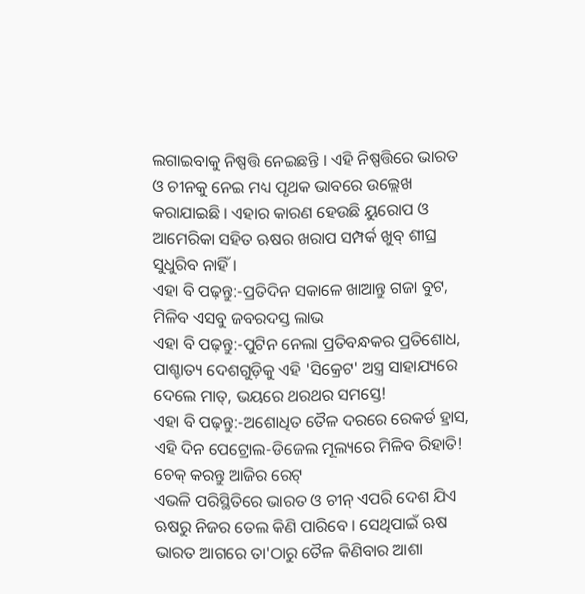ଲଗାଇବାକୁ ନିଷ୍ପତ୍ତି ନେଇଛନ୍ତି । ଏହି ନିଷ୍ପତ୍ତିରେ ଭାରତ ଓ ଚୀନକୁ ନେଇ ମଧ୍ୟ ପୃଥକ ଭାବରେ ଉଲ୍ଲେଖ କରାଯାଇଛି । ଏହାର କାରଣ ହେଉଛି ୟୁରୋପ ଓ ଆମେରିକା ସହିତ ଋଷର ଖରାପ ସମ୍ପର୍କ ଖୁବ୍ ଶୀଘ୍ର ସୁଧୁରିବ ନାହିଁ ।
ଏହା ବି ପଢ଼ନ୍ତୁ:-ପ୍ରତିଦିନ ସକାଳେ ଖାଆନ୍ତୁ ଗଜା ବୁଟ, ମିଳିବ ଏସବୁ ଜବରଦସ୍ତ ଲାଭ
ଏହା ବି ପଢ଼ନ୍ତୁ:-ପୁଟିନ ନେଲା ପ୍ରତିବନ୍ଧକର ପ୍ରତିଶୋଧ, ପାଶ୍ଚାତ୍ୟ ଦେଶଗୁଡ଼ିକୁ ଏହି 'ସିକ୍ରେଟ' ଅସ୍ତ୍ର ସାହାଯ୍ୟରେ ଦେଲେ ମାତ୍, ଭୟରେ ଥରଥର ସମସ୍ତେ!
ଏହା ବି ପଢ଼ନ୍ତୁ:-ଅଶୋଧିତ ତୈଳ ଦରରେ ରେକର୍ଡ ହ୍ରାସ, ଏହି ଦିନ ପେଟ୍ରୋଲ-ଡିଜେଲ ମୂଲ୍ୟରେ ମିଳିବ ରିହାତି! ଚେକ୍ କରନ୍ତୁ ଆଜିର ରେଟ୍
ଏଭଳି ପରିସ୍ଥିତିରେ ଭାରତ ଓ ଚୀନ୍ ଏପରି ଦେଶ ଯିଏ ଋଷରୁ ନିଜର ତେଲ କିଣି ପାରିବେ । ସେଥିପାଇଁ ଋଷ ଭାରତ ଆଗରେ ତା'ଠାରୁ ତୈଳ କିଣିବାର ଆଶା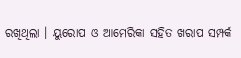ରଖିଥିଲା । ୟୁରୋପ ଓ ଆମେରିକା ସହିତ ଖରାପ ସମ୍ପର୍କ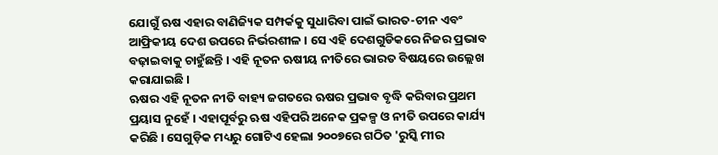ଯୋଗୁଁ ଋଷ ଏହାର ବାଣିଜ୍ୟିକ ସମ୍ପର୍କକୁ ସୁଧାରିବା ପାଇଁ ଭାରତ-ଚୀନ ଏବଂ ଆଫ୍ରିକୀୟ ଦେଶ ଉପରେ ନିର୍ଭରଶୀଳ । ସେ ଏହି ଦେଶଗୁଡିକରେ ନିଜର ପ୍ରଭାବ ବଢ଼ାଇବାକୁ ଚାହୁଁଛନ୍ତି । ଏହି ନୂତନ ଋଷୀୟ ନୀତିରେ ଭାରତ ବିଷୟରେ ଉଲ୍ଲେଖ କରାଯାଇଛି ।
ଋଷର ଏହି ନୂତନ ନୀତି ବାହ୍ୟ ଜଗତରେ ଋଷର ପ୍ରଭାବ ବୃଦ୍ଧି କରିବାର ପ୍ରଥମ ପ୍ରୟାସ ନୁହେଁ । ଏହାପୂର୍ବରୁ ଋଷ ଏହିପରି ଅନେକ ପ୍ରକଳ୍ପ ଓ ନୀତି ଉପରେ କାର୍ଯ୍ୟ କରିଛି । ସେଗୁଡ଼ିକ ମଧ୍ୟରୁ ଗୋଟିଏ ହେଲା ୨୦୦୭ରେ ଗଠିତ 'ରୁସ୍କି ମୀର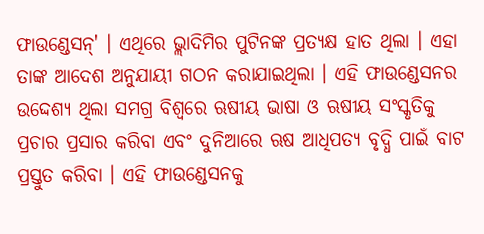ଫାଉଣ୍ଡେସନ୍' । ଏଥିରେ ଭ୍ଲାଦିମିର ପୁଟିନଙ୍କ ପ୍ରତ୍ୟକ୍ଷ ହାତ ଥିଲା । ଏହା ତାଙ୍କ ଆଦେଶ ଅନୁଯାୟୀ ଗଠନ କରାଯାଇଥିଲା । ଏହି ଫାଉଣ୍ଡେସନର ଉଦ୍ଦେଶ୍ୟ ଥିଲା ସମଗ୍ର ବିଶ୍ୱରେ ଋଷୀୟ ଭାଷା ଓ ଋଷୀୟ ସଂସ୍କୃତିକୁ ପ୍ରଚାର ପ୍ରସାର କରିବା ଏବଂ ଦୁନିଆରେ ଋଷ ଆଧିପତ୍ୟ ବୃଦ୍ଧି ପାଇଁ ବାଟ ପ୍ରସ୍ତୁତ କରିବା । ଏହି ଫାଉଣ୍ଡେସନକୁ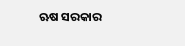ଋଷ ସରକାର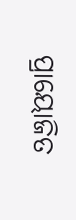ପ୍ରାୟୋଜିତ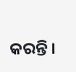କରନ୍ତି ।